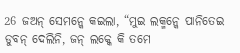26 ଜଅନ୍ ସେମନ୍କେ କଇଲା, “ମୁଇ ଲକ୍ମନ୍କେ ପାନିତେଇ ଡୁବନ୍ ଦେଲିନି, ଜନ୍ ଲକ୍କେ କି ତମେ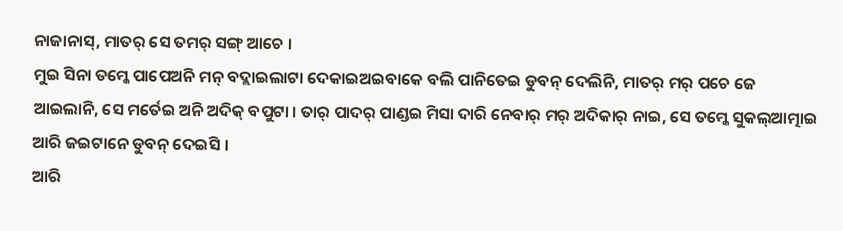ନାଜାନାସ୍, ମାତର୍ ସେ ତମର୍ ସଙ୍ଗ୍ ଆଚେ ।
ମୁଇ ସିନା ତମ୍କେ ପାପେଅନି ମନ୍ ବଦ୍ଲାଇଲାଟା ଦେକାଇଅଇବାକେ ବଲି ପାନିତେଇ ଡୁବନ୍ ଦେଲିନି, ମାତର୍ ମର୍ ପଚେ ଜେ ଆଇଲାନି, ସେ ମର୍ତେଇ ଅନି ଅଦିକ୍ ବପୁଟା । ତାର୍ ପାଦର୍ ପାଣ୍ଡଇ ମିସା ଦାରି ନେବାର୍ ମର୍ ଅଦିକାର୍ ନାଇ, ସେ ତମ୍କେ ସୁକଲ୍ଆତ୍ମାଇ ଆରି ଜଇଟାନେ ଡୁବନ୍ ଦେଇସି ।
ଆରି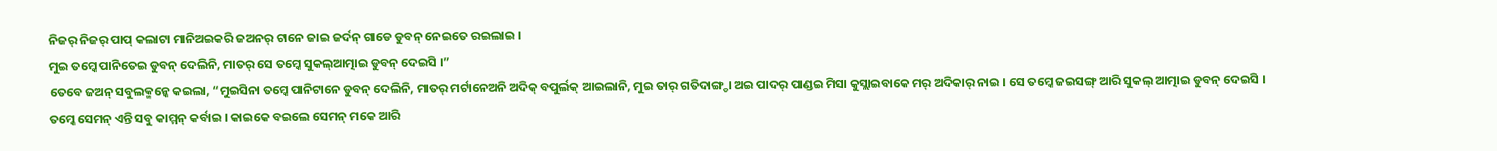ନିଜର୍ ନିଜର୍ ପାପ୍ କଲାଟା ମାନିଅଇକରି ଜଅନର୍ ଟାନେ ଜାଇ ଜର୍ଦନ୍ ଗାଡେ ଡୁବନ୍ ନେଇତେ ରଇଲାଇ ।
ମୁଇ ତମ୍କେ ପାନିତେଇ ଡୁବନ୍ ଦେଲିନି, ମାତର୍ ସେ ତମ୍କେ ସୁକଲ୍ଆତ୍ମାଇ ଡୁବନ୍ ଦେଇସି ।”
ତେବେ ଜଅନ୍ ସବୁଲକ୍ମନ୍କେ କଇଲା, “ମୁଇସିନା ତମ୍କେ ପାନିଟାନେ ଡୁବନ୍ ଦେଲିନି, ମାତର୍ ମର୍ଟାନେଅନି ଅଦିକ୍ ବପୁର୍ଲକ୍ ଆଇଲାନି, ମୁଇ ତାର୍ ଗତିଦାଙ୍ଗ୍ଡା ଅଇ ପାଦର୍ ପାଣ୍ଡଇ ମିସା କୁସ୍ଲାଇବାକେ ମର୍ ଅଦିକାର୍ ନାଇ । ସେ ତମ୍କେ ଜଇସଙ୍ଗ୍ ଆରି ସୁକଲ୍ ଆତ୍ମାଇ ଡୁବନ୍ ଦେଇସି ।
ତମ୍କେ ସେମନ୍ ଏନ୍ତି ସବୁ କାମ୍ମନ୍ କର୍ବାଇ । କାଇକେ ବଇଲେ ସେମନ୍ ମକେ ଆରି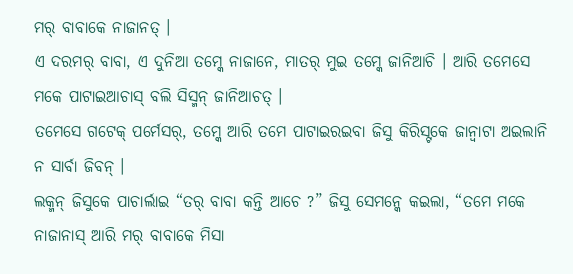ମର୍ ବାବାକେ ନାଜାନତ୍ ।
ଏ ଦରମର୍ ବାବା, ଏ ଦୁନିଆ ତମ୍କେ ନାଜାନେ, ମାତର୍ ମୁଇ ତମ୍କେ ଜାନିଆଚି । ଆରି ତମେସେ ମକେ ପାଟାଇଆଚାସ୍ ବଲି ସିସ୍ମନ୍ ଜାନିଆଚତ୍ ।
ତମେସେ ଗଟେକ୍ ପର୍ମେସର୍, ତମ୍କେ ଆରି ତମେ ପାଟାଇରଇବା ଜିସୁ କିରିସ୍ଟକେ ଜାନ୍ବାଟା ଅଇଲାନି ନ ସାର୍ବା ଜିବନ୍ ।
ଲକ୍ମନ୍ ଜିସୁକେ ପାଚାର୍ଲାଇ “ତର୍ ବାବା କନ୍ତି ଆଚେ ?” ଜିସୁ ସେମନ୍କେ କଇଲା, “ତମେ ମକେ ନାଜାନାସ୍ ଆରି ମର୍ ବାବାକେ ମିସା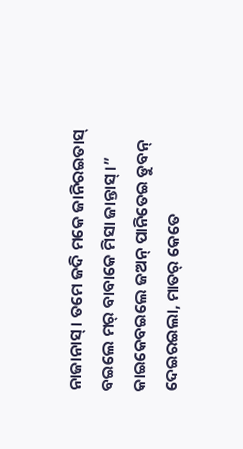ନାଜାନାସ୍ । ତମେ ଜଦି ମକେ ଜାନିରଇତାସ୍ ବଇଲେ ମର୍ ବାବାକେ ମିସା ଜାନ୍ତାସ୍ ।”
କାଇକେବଇଲେ ଜଅନ୍ ପାନିତେଇ ଡୁବନ୍ ଦେଇରଇଲା, ମାତର୍ କେତେ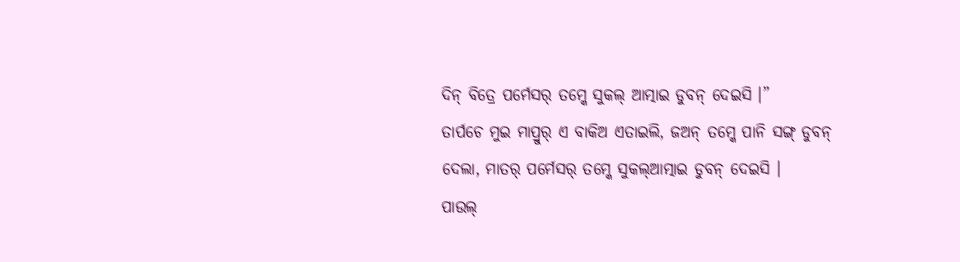ଦିନ୍ ବିତ୍ରେ ପର୍ମେସର୍ ତମ୍କେ ସୁକଲ୍ ଆତ୍ମାଇ ଡୁବନ୍ ଦେଇସି ।”
ତାର୍ପଚେ ମୁଇ ମାପ୍ରୁର୍ ଏ ବାକିଅ ଏତାଇଲି, ଜଅନ୍ ତମ୍କେ ପାନି ସଙ୍ଗ୍ ଡୁବନ୍ ଦେଲା, ମାତର୍ ପର୍ମେସର୍ ତମ୍କେ ସୁକଲ୍ଆତ୍ମାଇ ଡୁବନ୍ ଦେଇସି ।
ପାଉଲ୍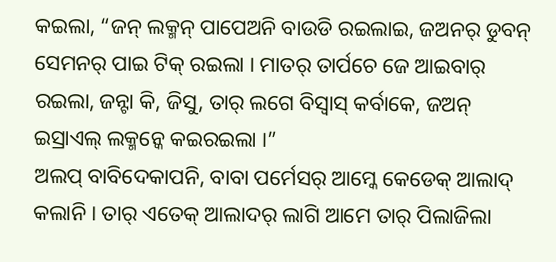କଇଲା, “ଜନ୍ ଲକ୍ମନ୍ ପାପେଅନି ବାଉଡି ରଇଲାଇ, ଜଅନର୍ ଡୁବନ୍ ସେମନର୍ ପାଇ ଟିକ୍ ରଇଲା । ମାତର୍ ତାର୍ପଚେ ଜେ ଆଇବାର୍ ରଇଲା, ଜନ୍ଟା କି, ଜିସୁ, ତାର୍ ଲଗେ ବିସ୍ବାସ୍ କର୍ବାକେ, ଜଅନ୍ ଇସ୍ରାଏଲ୍ ଲକ୍ମନ୍କେ କଇରଇଲା ।”
ଅଲପ୍ ବାବିଦେକାପନି, ବାବା ପର୍ମେସର୍ ଆମ୍କେ କେଡେକ୍ ଆଲାଦ୍ କଲାନି । ତାର୍ ଏତେକ୍ ଆଲାଦର୍ ଲାଗି ଆମେ ତାର୍ ପିଲାଜିଲା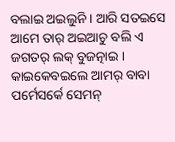ବଲାଇ ଅଇଲୁନି । ଆରି ସତଇସେ ଆମେ ତାର୍ ଅଇଆଚୁ ବଲି ଏ ଜଗତର୍ ଲକ୍ ବୁଜତ୍ନାଇ । କାଇକେବଇଲେ ଆମର୍ ବାବା ପର୍ମେସର୍କେ ସେମନ୍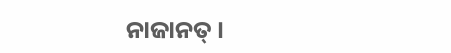ନାଜାନତ୍ ।